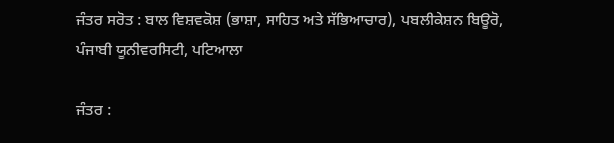ਜੰਤਰ ਸਰੋਤ : ਬਾਲ ਵਿਸ਼ਵਕੋਸ਼ (ਭਾਸ਼ਾ, ਸਾਹਿਤ ਅਤੇ ਸੱਭਿਆਚਾਰ), ਪਬਲੀਕੇਸ਼ਨ ਬਿਊਰੋ, ਪੰਜਾਬੀ ਯੂਨੀਵਰਸਿਟੀ, ਪਟਿਆਲਾ

ਜੰਤਰ :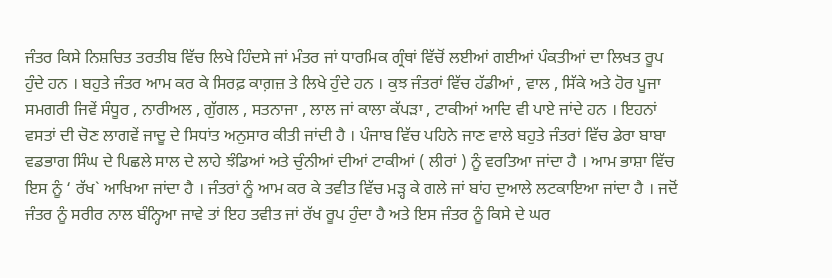ਜੰਤਰ ਕਿਸੇ ਨਿਸ਼ਚਿਤ ਤਰਤੀਬ ਵਿੱਚ ਲਿਖੇ ਹਿੰਦਸੇ ਜਾਂ ਮੰਤਰ ਜਾਂ ਧਾਰਮਿਕ ਗ੍ਰੰਥਾਂ ਵਿੱਚੋਂ ਲਈਆਂ ਗਈਆਂ ਪੰਕਤੀਆਂ ਦਾ ਲਿਖਤ ਰੂਪ ਹੁੰਦੇ ਹਨ । ਬਹੁਤੇ ਜੰਤਰ ਆਮ ਕਰ ਕੇ ਸਿਰਫ਼ ਕਾਗ਼ਜ਼ ਤੇ ਲਿਖੇ ਹੁੰਦੇ ਹਨ । ਕੁਝ ਜੰਤਰਾਂ ਵਿੱਚ ਹੱਡੀਆਂ , ਵਾਲ , ਸਿੱਕੇ ਅਤੇ ਹੋਰ ਪੂਜਾ ਸਮਗਰੀ ਜਿਵੇਂ ਸੰਧੂਰ , ਨਾਰੀਅਲ , ਗੁੱਗਲ , ਸਤਨਾਜਾ , ਲਾਲ ਜਾਂ ਕਾਲਾ ਕੱਪੜਾ , ਟਾਕੀਆਂ ਆਦਿ ਵੀ ਪਾਏ ਜਾਂਦੇ ਹਨ । ਇਹਨਾਂ ਵਸਤਾਂ ਦੀ ਚੋਣ ਲਾਗਵੇਂ ਜਾਦੂ ਦੇ ਸਿਧਾਂਤ ਅਨੁਸਾਰ ਕੀਤੀ ਜਾਂਦੀ ਹੈ । ਪੰਜਾਬ ਵਿੱਚ ਪਹਿਨੇ ਜਾਣ ਵਾਲੇ ਬਹੁਤੇ ਜੰਤਰਾਂ ਵਿੱਚ ਡੇਰਾ ਬਾਬਾ ਵਡਭਾਗ ਸਿੰਘ ਦੇ ਪਿਛਲੇ ਸਾਲ ਦੇ ਲਾਹੇ ਝੰਡਿਆਂ ਅਤੇ ਚੁੰਨੀਆਂ ਦੀਆਂ ਟਾਕੀਆਂ ( ਲੀਰਾਂ ) ਨੂੰ ਵਰਤਿਆ ਜਾਂਦਾ ਹੈ । ਆਮ ਭਾਸ਼ਾ ਵਿੱਚ ਇਸ ਨੂੰ ‘ ਰੱਖ` ਆਖਿਆ ਜਾਂਦਾ ਹੈ । ਜੰਤਰਾਂ ਨੂੰ ਆਮ ਕਰ ਕੇ ਤਵੀਤ ਵਿੱਚ ਮੜ੍ਹ ਕੇ ਗਲੇ ਜਾਂ ਬਾਂਹ ਦੁਆਲੇ ਲਟਕਾਇਆ ਜਾਂਦਾ ਹੈ । ਜਦੋਂ ਜੰਤਰ ਨੂੰ ਸਰੀਰ ਨਾਲ ਬੰਨ੍ਹਿਆ ਜਾਵੇ ਤਾਂ ਇਹ ਤਵੀਤ ਜਾਂ ਰੱਖ ਰੂਪ ਹੁੰਦਾ ਹੈ ਅਤੇ ਇਸ ਜੰਤਰ ਨੂੰ ਕਿਸੇ ਦੇ ਘਰ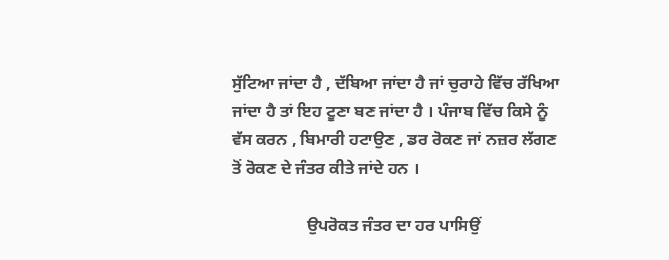ਸੁੱਟਿਆ ਜਾਂਦਾ ਹੈ , ਦੱਬਿਆ ਜਾਂਦਾ ਹੈ ਜਾਂ ਚੁਰਾਹੇ ਵਿੱਚ ਰੱਖਿਆ ਜਾਂਦਾ ਹੈ ਤਾਂ ਇਹ ਟੂਣਾ ਬਣ ਜਾਂਦਾ ਹੈ । ਪੰਜਾਬ ਵਿੱਚ ਕਿਸੇ ਨੂੰ ਵੱਸ ਕਰਨ , ਬਿਮਾਰੀ ਹਟਾਉਣ , ਡਰ ਰੋਕਣ ਜਾਂ ਨਜ਼ਰ ਲੱਗਣ ਤੋਂ ਰੋਕਣ ਦੇ ਜੰਤਰ ਕੀਤੇ ਜਾਂਦੇ ਹਨ ।

                  ਉਪਰੋਕਤ ਜੰਤਰ ਦਾ ਹਰ ਪਾਸਿਉਂ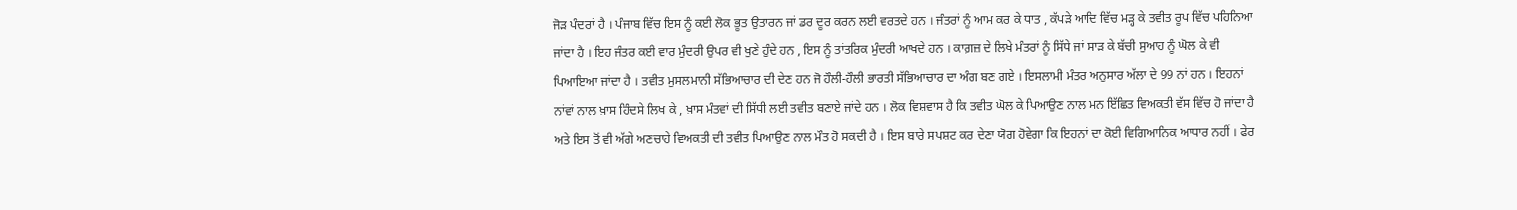ਜੋੜ ਪੰਦਰਾਂ ਹੈ । ਪੰਜਾਬ ਵਿੱਚ ਇਸ ਨੂੰ ਕਈ ਲੋਕ ਭੂਤ ਉਤਾਰਨ ਜਾਂ ਡਰ ਦੂਰ ਕਰਨ ਲਈ ਵਰਤਦੇ ਹਨ । ਜੰਤਰਾਂ ਨੂੰ ਆਮ ਕਰ ਕੇ ਧਾਤ , ਕੱਪੜੇ ਆਦਿ ਵਿੱਚ ਮੜ੍ਹ ਕੇ ਤਵੀਤ ਰੂਪ ਵਿੱਚ ਪਹਿਨਿਆ ਜਾਂਦਾ ਹੈ । ਇਹ ਜੰਤਰ ਕਈ ਵਾਰ ਮੁੰਦਰੀ ਉਪਰ ਵੀ ਖੁਣੇ ਹੁੰਦੇ ਹਨ , ਇਸ ਨੂੰ ਤਾਂਤਰਿਕ ਮੁੰਦਰੀ ਆਖਦੇ ਹਨ । ਕਾਗ਼ਜ਼ ਦੇ ਲਿਖੇ ਮੰਤਰਾਂ ਨੂੰ ਸਿੱਧੇ ਜਾਂ ਸਾੜ ਕੇ ਬੱਚੀ ਸੁਆਹ ਨੂੰ ਘੋਲ ਕੇ ਵੀ ਪਿਆਇਆ ਜਾਂਦਾ ਹੈ । ਤਵੀਤ ਮੁਸਲਮਾਨੀ ਸੱਭਿਆਚਾਰ ਦੀ ਦੇਣ ਹਨ ਜੋ ਹੌਲੀ-ਹੌਲੀ ਭਾਰਤੀ ਸੱਭਿਆਚਾਰ ਦਾ ਅੰਗ ਬਣ ਗਏ । ਇਸਲਾਮੀ ਮੰਤਰ ਅਨੁਸਾਰ ਅੱਲਾ ਦੇ 99 ਨਾਂ ਹਨ । ਇਹਨਾਂ ਨਾਂਵਾਂ ਨਾਲ ਖ਼ਾਸ ਹਿੰਦਸੇ ਲਿਖ ਕੇ , ਖ਼ਾਸ ਮੰਤਵਾਂ ਦੀ ਸਿੱਧੀ ਲਈ ਤਵੀਤ ਬਣਾਏ ਜਾਂਦੇ ਹਨ । ਲੋਕ ਵਿਸ਼ਵਾਸ ਹੈ ਕਿ ਤਵੀਤ ਘੋਲ ਕੇ ਪਿਆਉਣ ਨਾਲ ਮਨ ਇੱਛਿਤ ਵਿਅਕਤੀ ਵੱਸ ਵਿੱਚ ਹੋ ਜਾਂਦਾ ਹੈ ਅਤੇ ਇਸ ਤੋਂ ਵੀ ਅੱਗੇ ਅਣਚਾਹੇ ਵਿਅਕਤੀ ਦੀ ਤਵੀਤ ਪਿਆਉਣ ਨਾਲ ਮੌਤ ਹੋ ਸਕਦੀ ਹੈ । ਇਸ ਬਾਰੇ ਸਪਸ਼ਟ ਕਰ ਦੇਣਾ ਯੋਗ ਹੋਵੇਗਾ ਕਿ ਇਹਨਾਂ ਦਾ ਕੋਈ ਵਿਗਿਆਨਿਕ ਆਧਾਰ ਨਹੀਂ । ਫੇਰ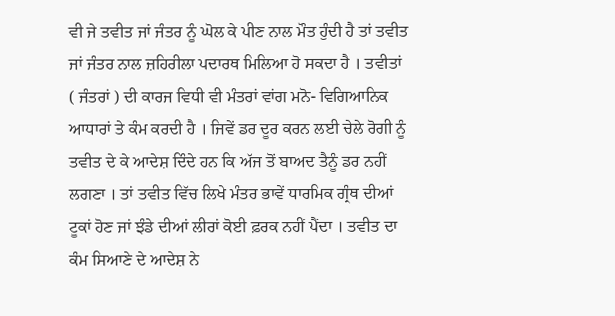ਵੀ ਜੇ ਤਵੀਤ ਜਾਂ ਜੰਤਰ ਨੂੰ ਘੋਲ ਕੇ ਪੀਣ ਨਾਲ ਮੌਤ ਹੁੰਦੀ ਹੈ ਤਾਂ ਤਵੀਤ ਜਾਂ ਜੰਤਰ ਨਾਲ ਜ਼ਹਿਰੀਲਾ ਪਦਾਰਥ ਮਿਲਿਆ ਹੋ ਸਕਦਾ ਹੈ । ਤਵੀਤਾਂ ( ਜੰਤਰਾਂ ) ਦੀ ਕਾਰਜ ਵਿਧੀ ਵੀ ਮੰਤਰਾਂ ਵਾਂਗ ਮਨੋ- ਵਿਗਿਆਨਿਕ ਆਧਾਰਾਂ ਤੇ ਕੰਮ ਕਰਦੀ ਹੈ । ਜਿਵੇਂ ਡਰ ਦੂਰ ਕਰਨ ਲਈ ਚੇਲੇ ਰੋਗੀ ਨੂੰ ਤਵੀਤ ਦੇ ਕੇ ਆਦੇਸ਼ ਦਿੰਦੇ ਹਨ ਕਿ ਅੱਜ ਤੋਂ ਬਾਅਦ ਤੈਨੂੰ ਡਰ ਨਹੀਂ ਲਗਣਾ । ਤਾਂ ਤਵੀਤ ਵਿੱਚ ਲਿਖੇ ਮੰਤਰ ਭਾਵੇਂ ਧਾਰਮਿਕ ਗ੍ਰੰਥ ਦੀਆਂ ਟੂਕਾਂ ਹੋਣ ਜਾਂ ਝੰਡੇ ਦੀਆਂ ਲੀਰਾਂ ਕੋਈ ਫ਼ਰਕ ਨਹੀਂ ਪੈਂਦਾ । ਤਵੀਤ ਦਾ ਕੰਮ ਸਿਆਣੇ ਦੇ ਆਦੇਸ਼ ਨੇ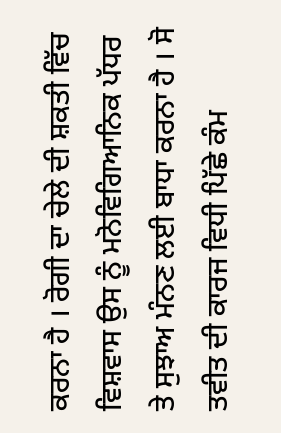ਕਰਨਾ ਹੈ । ਰੋਗੀ ਦਾ ਚੇਲੇ ਦੀ ਸ਼ਕਤੀ ਵਿੱਚ ਵਿਸ਼ਵਾਸ ਉਸ ਨੂੰ ਮਨੋਵਿਗਿਆਨਿਕ ਪੱਧਰ ਤੇ ਸੁਝਾਅ ਮੰਨਣ ਲਈ ਬਾਧਾ ਕਰਨਾ ਹੈ । ਸੋ ਤਵੀਤ ਦੀ ਕਾਰਜ ਵਿਧੀ ਪਿੱਛੇ ਕੰਮ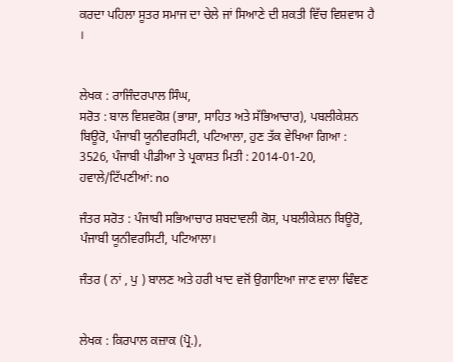ਕਰਦਾ ਪਹਿਲਾ ਸੂਤਰ ਸਮਾਜ ਦਾ ਚੇਲੇ ਜਾਂ ਸਿਆਣੇ ਦੀ ਸ਼ਕਤੀ ਵਿੱਚ ਵਿਸ਼ਵਾਸ ਹੈ ।


ਲੇਖਕ : ਰਾਜਿੰਦਰਪਾਲ ਸਿੰਘ,
ਸਰੋਤ : ਬਾਲ ਵਿਸ਼ਵਕੋਸ਼ (ਭਾਸ਼ਾ, ਸਾਹਿਤ ਅਤੇ ਸੱਭਿਆਚਾਰ), ਪਬਲੀਕੇਸ਼ਨ ਬਿਊਰੋ, ਪੰਜਾਬੀ ਯੂਨੀਵਰਸਿਟੀ, ਪਟਿਆਲਾ, ਹੁਣ ਤੱਕ ਵੇਖਿਆ ਗਿਆ : 3526, ਪੰਜਾਬੀ ਪੀਡੀਆ ਤੇ ਪ੍ਰਕਾਸ਼ਤ ਮਿਤੀ : 2014-01-20, ਹਵਾਲੇ/ਟਿੱਪਣੀਆਂ: no

ਜੰਤਰ ਸਰੋਤ : ਪੰਜਾਬੀ ਸਭਿਆਚਾਰ ਸ਼ਬਦਾਵਲੀ ਕੋਸ਼, ਪਬਲੀਕੇਸ਼ਨ ਬਿਊਰੋ, ਪੰਜਾਬੀ ਯੂਨੀਵਰਸਿਟੀ, ਪਟਿਆਲਾ।

ਜੰਤਰ ( ਨਾਂ , ਪੁ ) ਬਾਲਣ ਅਤੇ ਹਰੀ ਖਾਦ ਵਜੋਂ ਉਗਾਇਆ ਜਾਣ ਵਾਲਾ ਢਿੰਞਣ


ਲੇਖਕ : ਕਿਰਪਾਲ ਕਜ਼ਾਕ (ਪ੍ਰੋ.),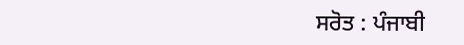ਸਰੋਤ : ਪੰਜਾਬੀ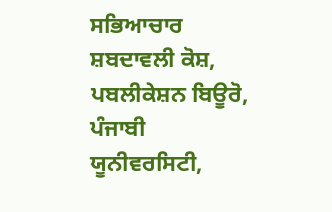ਸਭਿਆਚਾਰ ਸ਼ਬਦਾਵਲੀ ਕੋਸ਼, ਪਬਲੀਕੇਸ਼ਨ ਬਿਊਰੋ, ਪੰਜਾਬੀ ਯੂਨੀਵਰਸਿਟੀ,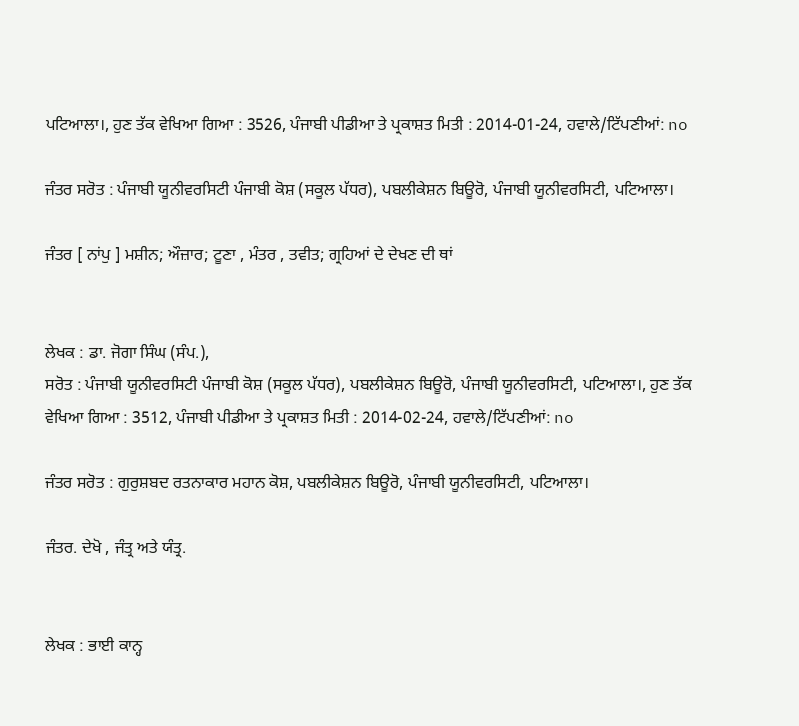ਪਟਿਆਲਾ।, ਹੁਣ ਤੱਕ ਵੇਖਿਆ ਗਿਆ : 3526, ਪੰਜਾਬੀ ਪੀਡੀਆ ਤੇ ਪ੍ਰਕਾਸ਼ਤ ਮਿਤੀ : 2014-01-24, ਹਵਾਲੇ/ਟਿੱਪਣੀਆਂ: no

ਜੰਤਰ ਸਰੋਤ : ਪੰਜਾਬੀ ਯੂਨੀਵਰਸਿਟੀ ਪੰਜਾਬੀ ਕੋਸ਼ (ਸਕੂਲ ਪੱਧਰ), ਪਬਲੀਕੇਸ਼ਨ ਬਿਊਰੋ, ਪੰਜਾਬੀ ਯੂਨੀਵਰਸਿਟੀ, ਪਟਿਆਲਾ।

ਜੰਤਰ [ ਨਾਂਪੁ ] ਮਸ਼ੀਨ; ਔਜ਼ਾਰ; ਟੂਣਾ , ਮੰਤਰ , ਤਵੀਤ; ਗ੍ਰਹਿਆਂ ਦੇ ਦੇਖਣ ਦੀ ਥਾਂ


ਲੇਖਕ : ਡਾ. ਜੋਗਾ ਸਿੰਘ (ਸੰਪ.),
ਸਰੋਤ : ਪੰਜਾਬੀ ਯੂਨੀਵਰਸਿਟੀ ਪੰਜਾਬੀ ਕੋਸ਼ (ਸਕੂਲ ਪੱਧਰ), ਪਬਲੀਕੇਸ਼ਨ ਬਿਊਰੋ, ਪੰਜਾਬੀ ਯੂਨੀਵਰਸਿਟੀ, ਪਟਿਆਲਾ।, ਹੁਣ ਤੱਕ ਵੇਖਿਆ ਗਿਆ : 3512, ਪੰਜਾਬੀ ਪੀਡੀਆ ਤੇ ਪ੍ਰਕਾਸ਼ਤ ਮਿਤੀ : 2014-02-24, ਹਵਾਲੇ/ਟਿੱਪਣੀਆਂ: no

ਜੰਤਰ ਸਰੋਤ : ਗੁਰੁਸ਼ਬਦ ਰਤਨਾਕਾਰ ਮਹਾਨ ਕੋਸ਼, ਪਬਲੀਕੇਸ਼ਨ ਬਿਊਰੋ, ਪੰਜਾਬੀ ਯੂਨੀਵਰਸਿਟੀ, ਪਟਿਆਲਾ।

ਜੰਤਰ. ਦੇਖੋ , ਜੰਤ੍ਰ ਅਤੇ ਯੰਤ੍ਰ.


ਲੇਖਕ : ਭਾਈ ਕਾਨ੍ਹ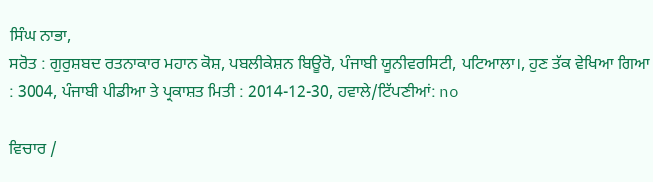ਸਿੰਘ ਨਾਭਾ,
ਸਰੋਤ : ਗੁਰੁਸ਼ਬਦ ਰਤਨਾਕਾਰ ਮਹਾਨ ਕੋਸ਼, ਪਬਲੀਕੇਸ਼ਨ ਬਿਊਰੋ, ਪੰਜਾਬੀ ਯੂਨੀਵਰਸਿਟੀ, ਪਟਿਆਲਾ।, ਹੁਣ ਤੱਕ ਵੇਖਿਆ ਗਿਆ : 3004, ਪੰਜਾਬੀ ਪੀਡੀਆ ਤੇ ਪ੍ਰਕਾਸ਼ਤ ਮਿਤੀ : 2014-12-30, ਹਵਾਲੇ/ਟਿੱਪਣੀਆਂ: no

ਵਿਚਾਰ /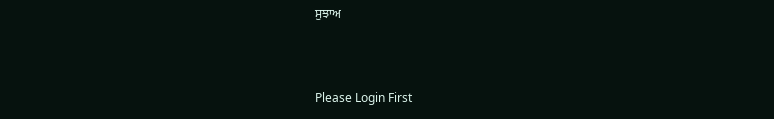ਸੁਝਾਅ



Please Login First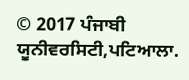© 2017 ਪੰਜਾਬੀ ਯੂਨੀਵਰਸਿਟੀ,ਪਟਿਆਲਾ.